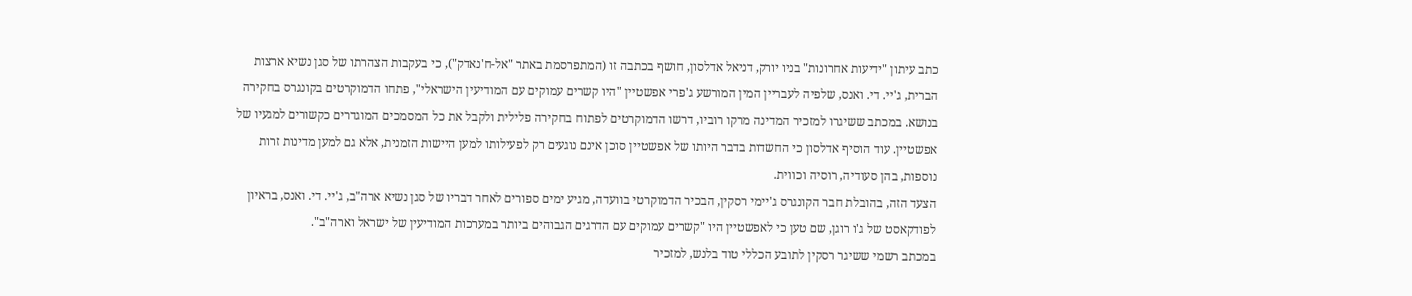כתב עיתון "ידיעות אחרונות" בניו יורק, דניאל אדלסון, חושף בכתבה זו (המתפרסמת באתר "אל-ח'נאדק"), כי בעקבות הצהרתו של סגן נשיא ארצות הברית, ג'יי. די. ואנס, שלפיה לעבריין המין המורשע ג'פרי אפשטיין "היו קשרים עמוקים עם המודיעין הישראלי", פתחו הדמוקרטים בקונגרס בחקירה בנושא. במכתב ששיגרו למזכיר המדינה מרקו רוביו, דרשו הדמוקרטים לפתוח בחקירה פלילית ולקבל את כל המסמכים המוגדרים כקשורים למגעיו של אפשטיין. עוד הוסיף אדלסון כי החשדות בדבר היותו של אפשטיין סוכן אינם נוגעים רק לפעילותו למען היישות הזמנית, אלא גם למען מדינות זרות נוספות, בהן סעודיה, רוסיה וכווית.
הצעד הזה, בהובלת חבר הקונגרס ג'יימי רסקין, הבכיר הדמוקרטי בוועדה, מגיע ימים ספורים לאחר דבריו של סגן נשיא ארה"ב, ג'יי. די. ואנס, בראיון לפודקאסט של ג'ו רוגן, שם טען כי לאפשטיין היו "קשרים עמוקים עם הדרגים הגבוהים ביותר במערכות המודיעין של ישראל וארה"ב".
במכתב רשמי ששיגר רסקין לתובע הכללי טוד בלנש, למזכיר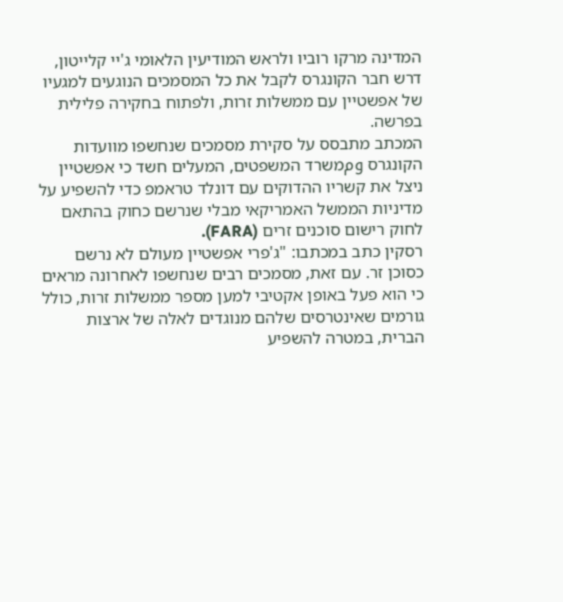המדינה מרקו רוביו ולראש המודיעין הלאומי ג'יי קלייטון, דרש חבר הקונגרס לקבל את כל המסמכים הנוגעים למגעיו של אפשטיין עם ממשלות זרות, ולפתוח בחקירה פלילית בפרשה.
המכתב מתבסס על סקירת מסמכים שנחשפו מוועדות הקונגרס ومמשרד המשפטים, המעלים חשד כי אפשטיין ניצל את קשריו ההדוקים עם דונלד טראמפ כדי להשפיע על מדיניות הממשל האמריקאי מבלי שנרשם כחוק בהתאם לחוק רישום סוכנים זרים (FARA).
רסקין כתב במכתבו: "ג'פרי אפשטיין מעולם לא נרשם כסוכן זר. עם זאת, מסמכים רבים שנחשפו לאחרונה מראים כי הוא פעל באופן אקטיבי למען מספר ממשלות זרות, כולל גורמים שאינטרסים שלהם מנוגדים לאלה של ארצות הברית, במטרה להשפיע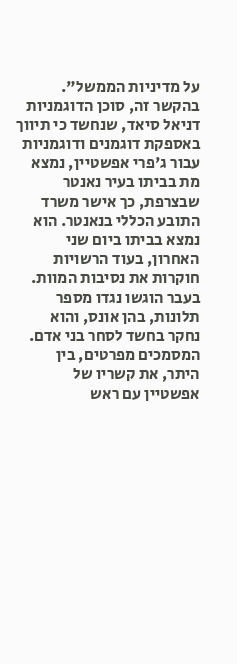על מדיניות הממשל".
בהקשר זה, סוכן הדוגמניות דניאל סיאד, שנחשד כי תיווך באספקת דוגמנים ודוגמניות עבור ג'פרי אפשטיין, נמצא מת בביתו בעיר נאנטר שבצרפת, כך אישר משרד התובע הכללי בנאנטר. הוא נמצא בביתו ביום שני האחרון, בעוד הרשויות חוקרות את נסיבות המוות. בעבר הוגשו נגדו מספר תלונות, בהן אונס, והוא נחקר בחשד לסחר בני אדם.
המסמכים מפרטים, בין היתר, את קשריו של אפשטיין עם ראש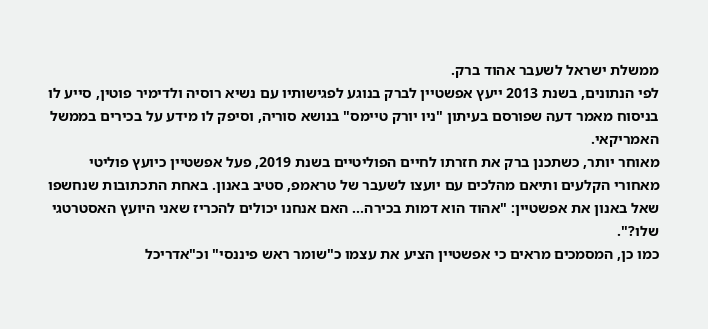ממשלת ישראל לשעבר אהוד ברק.
לפי הנתונים, בשנת 2013 ייעץ אפשטיין לברק בנוגע לפגישותיו עם נשיא רוסיה ולדימיר פוטין, סייע לו בניסוח מאמר דעה שפורסם בעיתון "ניו יורק טיימס" בנושא סוריה, וסיפק לו מידע על בכירים בממשל האמריקאי.
מאוחר יותר, כשתכנן ברק את חזרתו לחיים הפוליטיים בשנת 2019, פעל אפשטיין כיועץ פוליטי מאחורי הקלעים ותיאם מהלכים עם יועצו לשעבר של טראמפ, סטיב באנון. באחת התכתובות שנחשפו שאל באנון את אפשטיין: "אהוד הוא דמות בכירה... האם אנחנו יכולים להכריז שאני היועץ האסטרטגי שלו?".
כמו כן, המסמכים מראים כי אפשטיין הציע את עצמו כ"שומר ראש פיננסי" וכ"אדריכל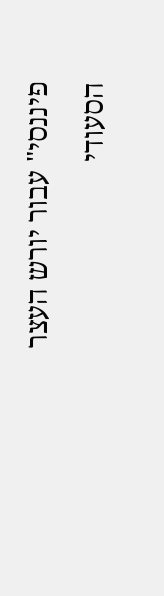פיננסי" עבור יורש העצר הסעודי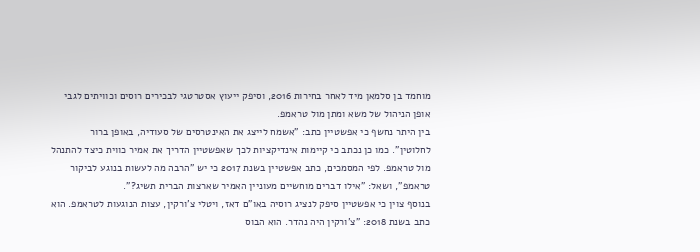מוחמד בן סלמאן מיד לאחר בחירות 2016, וסיפק ייעוץ אסטרטגי לבכירים רוסים וכוויתים לגבי אופן הניהול של משא ומתן מול טראמפ.
בין היתר נחשף כי אפשטיין כתב: "אשמח לייצג את האינטרסים של סעודיה, באופן ברור לחלוטין". כמו כן נכתב כי קיימות אינדיקציות לכך שאפשטיין הדריך את אמיר כווית כיצד להתנהל מול טראמפ. לפי המסמכים, כתב אפשטיין בשנת 2017 כי יש "הרבה מה לעשות בנוגע לביקור טראמפ", ושאל: "אילו דברים מוחשיים מעוניין האמיר שארצות הברית תשיג?".
בנוסף צוין כי אפשטיין סיפק לנציג רוסיה באו"ם דאז, ויטלי צ'ורקין, עצות הנוגעות לטראמפ. הוא כתב בשנת 2018: "צ'ורקין היה נהדר. הוא הבוס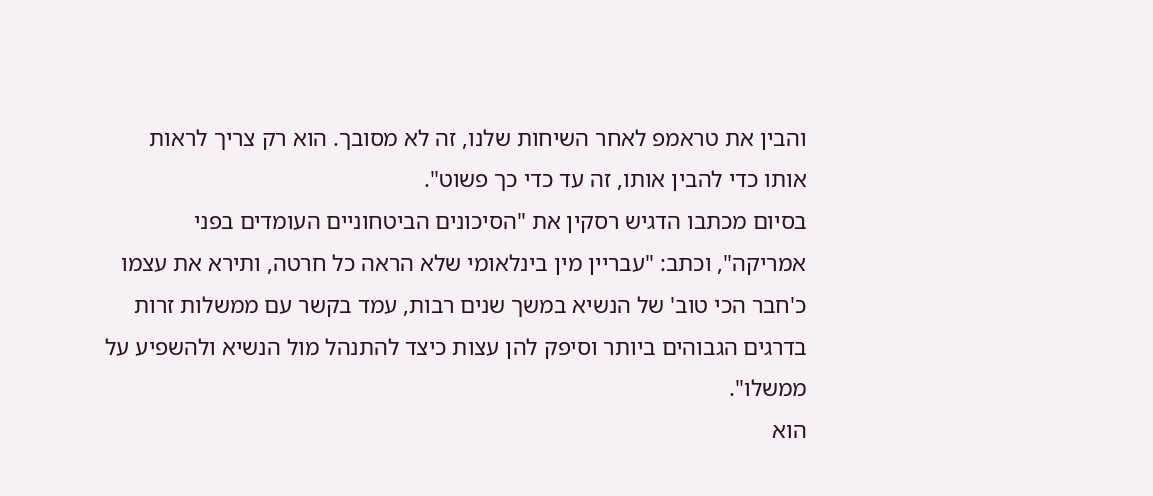והבין את טראמפ לאחר השיחות שלנו, זה לא מסובך. הוא רק צריך לראות אותו כדי להבין אותו, זה עד כדי כך פשוט".
בסיום מכתבו הדגיש רסקין את "הסיכונים הביטחוניים העומדים בפני אמריקה", וכתב: "עבריין מין בינלאומי שלא הראה כל חרטה, ותירא את עצמו כ'חבר הכי טוב' של הנשיא במשך שנים רבות, עמד בקשר עם ממשלות זרות בדרגים הגבוהים ביותר וסיפק להן עצות כיצד להתנהל מול הנשיא ולהשפיע על ממשלו".
הוא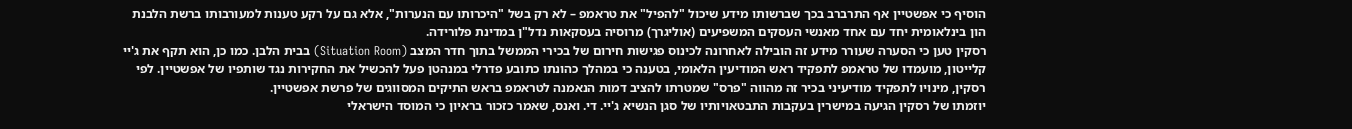הוסיף כי אפשטיין אף התרברב בכך שברשותו מידע שיכול "להפיל" את טראמפ – לא רק בשל "היכרותו עם הנערות", אלא גם על רקע טענות למעורבותו ברשת הלבנת הון בינלאומית יחד עם אחד מאנשי העסקים המשפיעים (אוליגרך) מרוסיה בעסקאות נדל"ן במדינת פלורידה.
רסקין טען כי הסערה שעורר מידע זה הובילה לאחרונה לכינוס פגישות חירום של בכירי הממשל בתוך חדר המצב (Situation Room) בבית הלבן. כמו כן, הוא תקף את ג'יי קלייטון, מועמדו של טראמפ לתפקיד ראש המודיעין הלאומי, בטענה כי במהלך כהונתו כתובע פדרלי במנהטן פעל להכשיל את החקירות נגד שותפיו של אפשטיין. לפי רסקין, מינויו לתפקיד מודיעיני בכיר זה מהווה "פרס" שמטרתו להציב דמות הנאמנה לטראמפ בראש התיקים המסווגים של פרשת אפשטיין.
יוזמתו של רסקין הגיעה במישרין בעקבות התבטאויותיו של סגן הנשיא ג'יי. די. ואנס, שאמר כזכור בראיון כי המוסד הישראלי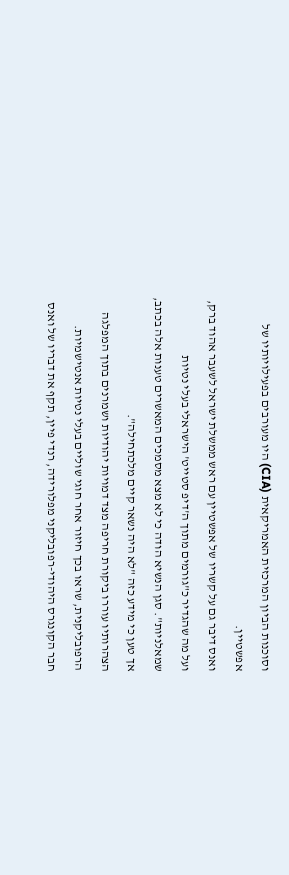וסוכנות הביון המרכזית האמריקאית (CIA) היו מעורבים בפעילויותיו של אפשטיין.
ואנס דיבר גם על קשריו של אפשטיין עם ראש ממשלת ישראל לשעבר אהוד ברק, ועל מה שהגדיר כ"גורמים מתוך ה'דיפ סטייט' הישראלי בעלי נטיות שמאלניות". סגן הנשיא הודה כי לא מצא מסמכים המאשרים טענות אלה בכתב, אך טען כי מידע כזה "לא היה נשאר קיים מלכתחילה".
הצהרותיו עוררו ביקורת חריפה מצד דמויות יהודיות ושמרנים בתוך המפלגה הרפובליקנית, שראו בכך חיזור אחר חוגי שוליים בעלי נטיות אנטישמיות.
חבר הקונגרס היהודי-רפובליקני מפלורידה, רנדי פיין, תקף את דבריו של ואנס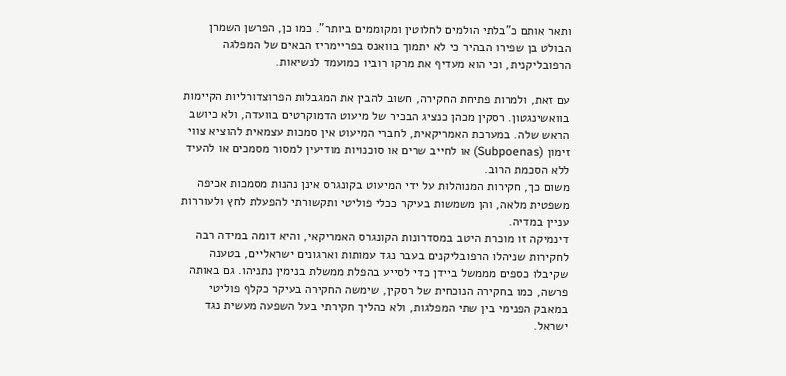ותאר אותם כ"בלתי הולמים לחלוטין ומקוממים ביותר". כמו כן, הפרשן השמרן הבולט בן שפירו הבהיר כי לא יתמוך בוואנס בפריימריז הבאים של המפלגה הרפובליקנית, וכי הוא מעדיף את מרקו רוביו כמועמד לנשיאות.

עם זאת, ולמרות פתיחת החקירה, חשוב להבין את המגבלות הפרוצדורליות הקיימות בוואשינגטון. רסקין מכהן כנציג הבכיר של מיעוט הדמוקרטים בוועדה, ולא כיושב הראש שלה. במערכת האמריקאית, לחברי המיעוט אין סמכות עצמאית להוציא צווי זימון (Subpoenas) או לחייב שרים או סוכנויות מודיעין למסור מסמכים או להעיד ללא הסכמת הרוב.
משום כך, חקירות המנוהלות על ידי המיעוט בקונגרס אינן נהנות מסמכות אכיפה משפטית מלאה, והן משמשות בעיקר ככלי פוליטי ותקשורתי להפעלת לחץ ולעוררות עניין במדיה.
דינמיקה זו מוכרת היטב במסדרונות הקונגרס האמריקאי, והיא דומה במידה רבה לחקירות שניהלו הרפובליקנים בעבר נגד עמותות וארגונים ישראליים, בטענה שקיבלו כספים מממשל ביידן כדי לסייע בהפלת ממשלת בנימין נתניהו. גם באותה פרשה, כמו בחקירה הנוכחית של רסקין, שימשה החקירה בעיקר כקלף פוליטי במאבק הפנימי בין שתי המפלגות, ולא כהליך חקירתי בעל השפעה מעשית נגד ישראל.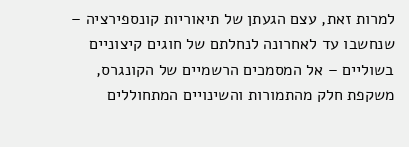למרות זאת, עצם הגעתן של תיאוריות קונספירציה – שנחשבו עד לאחרונה לנחלתם של חוגים קיצוניים בשוליים – אל המסמכים הרשמיים של הקונגרס, משקפת חלק מהתמורות והשינויים המתחוללים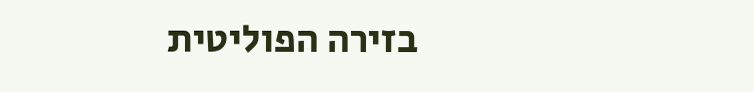בזירה הפוליטית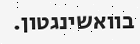בוואשינגטון.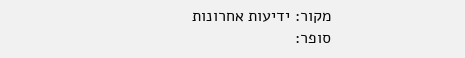מקור: ידיעות אחרונות
סופר: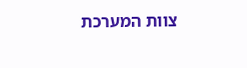צוות המערכת